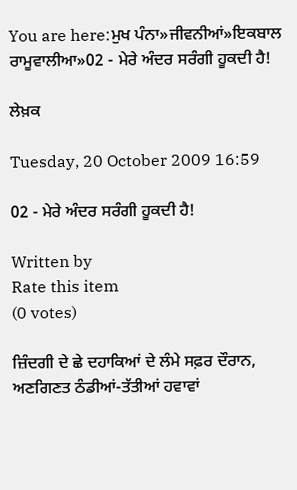You are here:ਮੁਖ ਪੰਨਾ»ਜੀਵਨੀਆਂ»ਇਕਬਾਲ ਰਾਮੂਵਾਲੀਆ»02 - ਮੇਰੇ ਅੰਦਰ ਸਰੰਗੀ ਹੂਕਦੀ ਹੈ!

ਲੇਖ਼ਕ

Tuesday, 20 October 2009 16:59

02 - ਮੇਰੇ ਅੰਦਰ ਸਰੰਗੀ ਹੂਕਦੀ ਹੈ!

Written by
Rate this item
(0 votes)

ਜ਼ਿੰਦਗੀ ਦੇ ਛੇ ਦਹਾਕਿਆਂ ਦੇ ਲੰਮੇ ਸਫ਼ਰ ਦੌਰਾਨ, ਅਣਗਿਣਤ ਠੰਡੀਆਂ-ਤੱਤੀਆਂ ਹਵਾਵਾਂ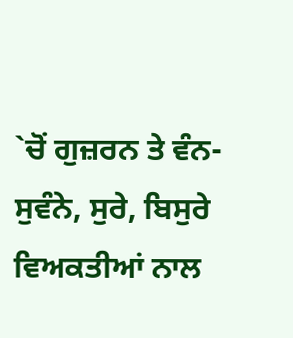`ਚੋਂ ਗੁਜ਼ਰਨ ਤੇ ਵੰਨ-ਸੁਵੰਨੇ, ਸੁਰੇ, ਬਿਸੁਰੇ ਵਿਅਕਤੀਆਂ ਨਾਲ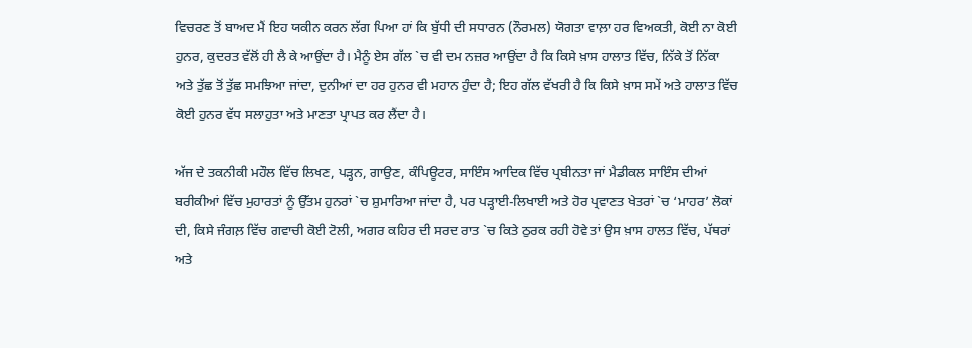ਵਿਚਰਣ ਤੋਂ ਬਾਅਦ ਮੈਂ ਇਹ ਯਕੀਨ ਕਰਨ ਲੱਗ ਪਿਆ ਹਾਂ ਕਿ ਬੁੱਧੀ ਦੀ ਸਧਾਰਨ (ਨੌਰਮਲ) ਯੋਗਤਾ ਵਾਲ਼ਾ ਹਰ ਵਿਅਕਤੀ, ਕੋਈ ਨਾ ਕੋਈ ਹੁਨਰ, ਕੁਦਰਤ ਵੱਲੋਂ ਹੀ ਲੈ ਕੇ ਆਉਂਦਾ ਹੈ। ਮੈਨੂੰ ਏਸ ਗੱਲ `ਚ ਵੀ ਦਮ ਨਜ਼ਰ ਆਉਂਦਾ ਹੈ ਕਿ ਕਿਸੇ ਖ਼ਾਸ ਹਾਲਾਤ ਵਿੱਚ, ਨਿੱਕੇ ਤੋਂ ਨਿੱਕਾ ਅਤੇ ਤੁੱਛ ਤੋਂ ਤੁੱਛ ਸਮਝਿਆ ਜਾਂਦਾ, ਦੁਨੀਆਂ ਦਾ ਹਰ ਹੁਨਰ ਵੀ ਮਹਾਨ ਹੁੰਦਾ ਹੈ; ਇਹ ਗੱਲ ਵੱਖਰੀ ਹੈ ਕਿ ਕਿਸੇ ਖ਼ਾਸ ਸਮੇਂ ਅਤੇ ਹਾਲਾਤ ਵਿੱਚ ਕੋਈ ਹੁਨਰ ਵੱਧ ਸਲਾਹੁਤਾ ਅਤੇ ਮਾਣਤਾ ਪ੍ਰਾਪਤ ਕਰ ਲੈਂਦਾ ਹੈ।

ਅੱਜ ਦੇ ਤਕਨੀਕੀ ਮਹੌਲ ਵਿੱਚ ਲਿਖਣ, ਪੜ੍ਹਨ, ਗਾਉਣ, ਕੰਪਿਊਟਰ, ਸਾਇੰਸ ਆਦਿਕ ਵਿੱਚ ਪ੍ਰਬੀਨਤਾ ਜਾਂ ਮੈਡੀਕਲ ਸਾਇੰਸ ਦੀਆਂ ਬਰੀਕੀਆਂ ਵਿੱਚ ਮੁਹਾਰਤਾਂ ਨੂੰ ਉੱਤਮ ਹੁਨਰਾਂ `ਚ ਸ਼ੁਮਾਰਿਆ ਜਾਂਦਾ ਹੈ, ਪਰ ਪੜ੍ਹਾਈ-ਲਿਖਾਈ ਅਤੇ ਹੋਰ ਪ੍ਰਵਾਣਤ ਖੇਤਰਾਂ `ਚ ‘ਮਾਹਰ’ ਲੋਕਾਂ ਦੀ, ਕਿਸੇ ਜੰਗਲ਼ ਵਿੱਚ ਗਵਾਚੀ ਕੋਈ ਟੋਲੀ, ਅਗਰ ਕਹਿਰ ਦੀ ਸਰਦ ਰਾਤ `ਚ ਕਿਤੇ ਠੁਰਕ ਰਹੀ ਹੋਵੇ ਤਾਂ ਉਸ ਖ਼ਾਸ ਹਾਲਤ ਵਿੱਚ, ਪੱਥਰਾਂ ਅਤੇ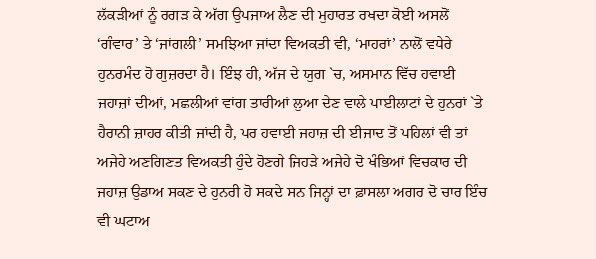ਲੱਕੜੀਆਂ ਨੂੰ ਰਗੜ ਕੇ ਅੱਗ ਉਪਜਾਅ ਲੈਣ ਦੀ ਮੁਹਾਰਤ ਰਖਦਾ ਕੋਈ ਅਸਲੋਂ ‘ਗੰਵਾਰ’ ਤੇ ‘ਜਾਂਗਲੀ’ ਸਮਝਿਆ ਜਾਂਦਾ ਵਿਅਕਤੀ ਵੀ, ‘ਮਾਹਰਾਂ’ ਨਾਲੋਂ ਵਧੇਰੇ ਹੁਨਰਮੰਦ ਹੋ ਗੁਜ਼ਰਦਾ ਹੈ। ਇੰਝ ਹੀ, ਅੱਜ ਦੇ ਯੁਗ `ਚ, ਅਸਮਾਨ ਵਿੱਚ ਹਵਾਈ ਜਹਾਜ਼ਾਂ ਦੀਆਂ, ਮਛਲੀਆਂ ਵਾਂਗ ਤਾਰੀਆਂ ਲੁਆ ਦੇਣ ਵਾਲੇ ਪਾਈਲਾਟਾਂ ਦੇ ਹੁਨਰਾਂ `ਤੇ ਹੈਰਾਨੀ ਜ਼ਾਹਰ ਕੀਤੀ ਜਾਂਦੀ ਹੈ, ਪਰ ਹਵਾਈ ਜਹਾਜ਼ ਦੀ ਈਜਾਦ ਤੋਂ ਪਹਿਲਾਂ ਵੀ ਤਾਂ ਅਜੇਹੇ ਅਣਗਿਣਤ ਵਿਅਕਤੀ ਹੁੰਦੇ ਹੋਣਗੇ ਜਿਹੜੇ ਅਜੇਹੇ ਦੋ ਖੰਭਿਆਂ ਵਿਚਕਾਰ ਦੀ ਜਹਾਜ਼ ਉਡਾਅ ਸਕਣ ਦੇ ਹੁਨਰੀ ਹੋ ਸਕਦੇ ਸਨ ਜਿਨ੍ਹਾਂ ਦਾ ਫ਼ਾਸਲਾ ਅਗਰ ਦੋ ਚਾਰ ਇੰਚ ਵੀ ਘਟਾਅ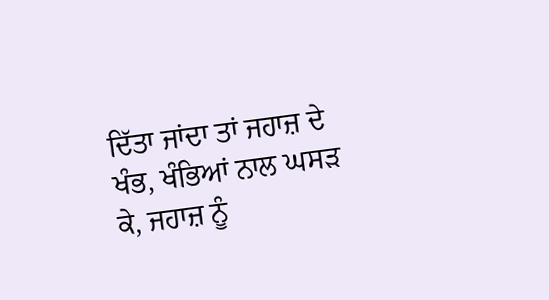ਦਿੱਤਾ ਜਾਂਦਾ ਤਾਂ ਜਹਾਜ਼ ਦੇ ਖੰਭ, ਖੰਭਿਆਂ ਨਾਲ ਘਸੜ ਕੇ, ਜਹਾਜ਼ ਨੂੰ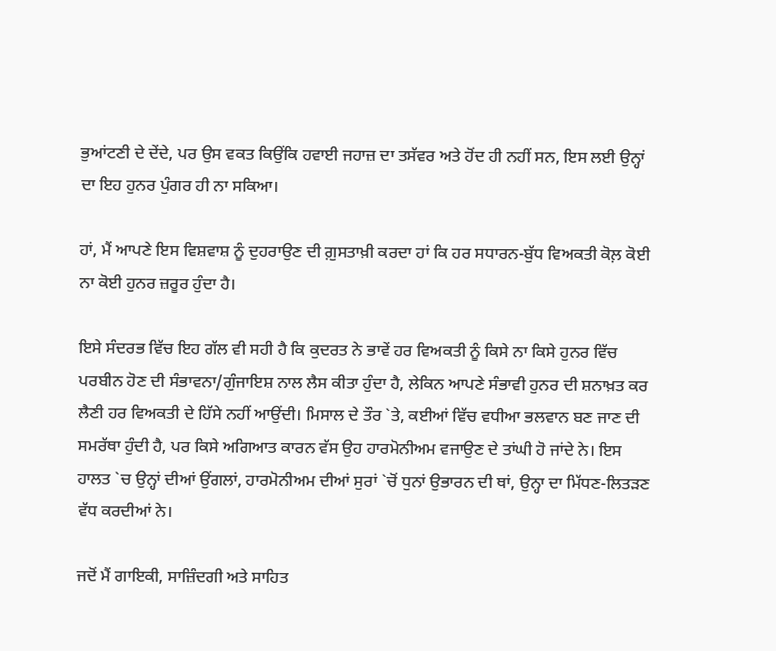ਭੁਆਂਟਣੀ ਦੇ ਦੇਂਦੇ, ਪਰ ਉਸ ਵਕਤ ਕਿਉਂਕਿ ਹਵਾਈ ਜਹਾਜ਼ ਦਾ ਤਸੱਵਰ ਅਤੇ ਹੋਂਦ ਹੀ ਨਹੀਂ ਸਨ, ਇਸ ਲਈ ਉਨ੍ਹਾਂ ਦਾ ਇਹ ਹੁਨਰ ਪੁੰਗਰ ਹੀ ਨਾ ਸਕਿਆ।

ਹਾਂ, ਮੈਂ ਆਪਣੇ ਇਸ ਵਿਸ਼ਵਾਸ਼ ਨੂੰ ਦੁਹਰਾਉਣ ਦੀ ਗ਼ੁਸਤਾਖ਼ੀ ਕਰਦਾ ਹਾਂ ਕਿ ਹਰ ਸਧਾਰਨ-ਬੁੱਧ ਵਿਅਕਤੀ ਕੋਲ਼ ਕੋਈ ਨਾ ਕੋਈ ਹੁਨਰ ਜ਼ਰੂਰ ਹੁੰਦਾ ਹੈ।

ਇਸੇ ਸੰਦਰਭ ਵਿੱਚ ਇਹ ਗੱਲ ਵੀ ਸਹੀ ਹੈ ਕਿ ਕੁਦਰਤ ਨੇ ਭਾਵੇਂ ਹਰ ਵਿਅਕਤੀ ਨੂੰ ਕਿਸੇ ਨਾ ਕਿਸੇ ਹੁਨਰ ਵਿੱਚ ਪਰਬੀਨ ਹੋਣ ਦੀ ਸੰਭਾਵਨਾ/ਗੁੰਜਾਇਸ਼ ਨਾਲ ਲੈਸ ਕੀਤਾ ਹੁੰਦਾ ਹੈ, ਲੇਕਿਨ ਆਪਣੇ ਸੰਭਾਵੀ ਹੁਨਰ ਦੀ ਸ਼ਨਾਖ਼ਤ ਕਰ ਲੈਣੀ ਹਰ ਵਿਅਕਤੀ ਦੇ ਹਿੱਸੇ ਨਹੀਂ ਆਉਂਦੀ। ਮਿਸਾਲ ਦੇ ਤੌਰ `ਤੇ, ਕਈਆਂ ਵਿੱਚ ਵਧੀਆ ਭਲਵਾਨ ਬਣ ਜਾਣ ਦੀ ਸਮਰੱਥਾ ਹੁੰਦੀ ਹੈ, ਪਰ ਕਿਸੇ ਅਗਿਆਤ ਕਾਰਨ ਵੱਸ ਉਹ ਹਾਰਮੋਨੀਅਮ ਵਜਾਉਣ ਦੇ ਤਾਂਘੀ ਹੋ ਜਾਂਦੇ ਨੇ। ਇਸ ਹਾਲਤ `ਚ ਉਨ੍ਹਾਂ ਦੀਆਂ ਉਂਗਲਾਂ, ਹਾਰਮੋਨੀਅਮ ਦੀਆਂ ਸੁਰਾਂ `ਚੋਂ ਧੁਨਾਂ ਉਭਾਰਨ ਦੀ ਥਾਂ, ਉਨ੍ਹਾ ਦਾ ਮਿੱਧਣ-ਲਿਤੜਣ ਵੱਧ ਕਰਦੀਆਂ ਨੇ।

ਜਦੋਂ ਮੈਂ ਗਾਇਕੀ, ਸਾਜ਼ਿੰਦਗੀ ਅਤੇ ਸਾਹਿਤ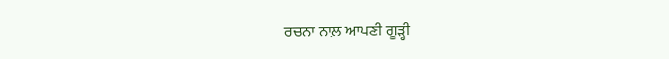ਰਚਨਾ ਨਾਲ਼ ਆਪਣੀ ਗੂੜ੍ਹੀ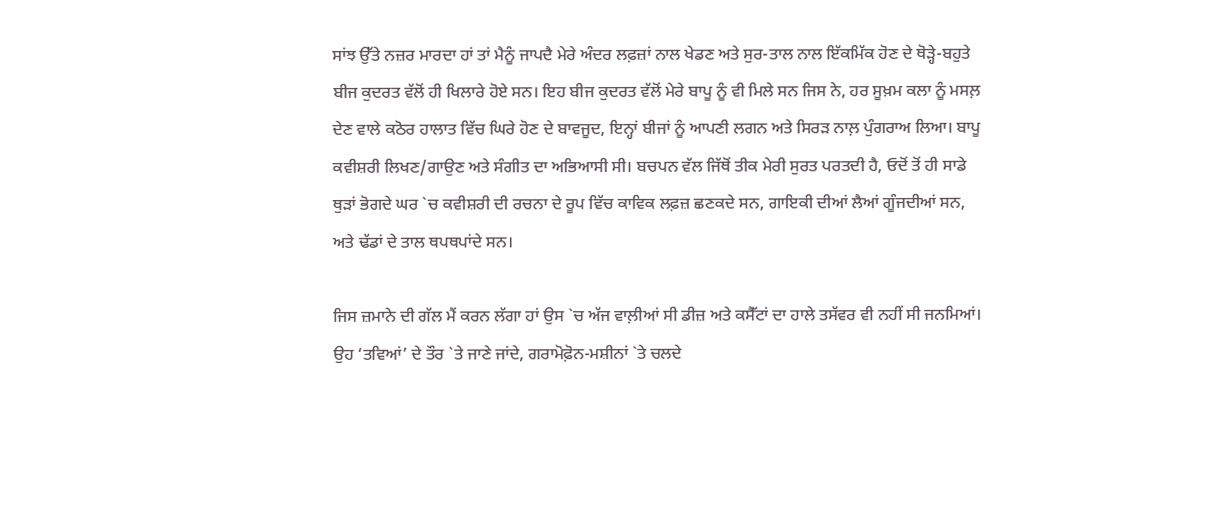ਸਾਂਝ ਉੱਤੇ ਨਜ਼ਰ ਮਾਰਦਾ ਹਾਂ ਤਾਂ ਮੈਨੂੰ ਜਾਪਦੈ ਮੇਰੇ ਅੰਦਰ ਲਫ਼ਜ਼ਾਂ ਨਾਲ ਖੇਡਣ ਅਤੇ ਸੁਰ-ਤਾਲ ਨਾਲ ਇੱਕਮਿੱਕ ਹੋਣ ਦੇ ਥੋੜ੍ਹੇ-ਬਹੁਤੇ ਬੀਜ ਕੁਦਰਤ ਵੱਲੋਂ ਹੀ ਖਿਲਾਰੇ ਹੋਏ ਸਨ। ਇਹ ਬੀਜ ਕੁਦਰਤ ਵੱਲੋਂ ਮੇਰੇ ਬਾਪੂ ਨੂੰ ਵੀ ਮਿਲੇ ਸਨ ਜਿਸ ਨੇ, ਹਰ ਸੂਖ਼ਮ ਕਲਾ ਨੂੰ ਮਸਲ਼ ਦੇਣ ਵਾਲੇ ਕਠੋਰ ਹਾਲਾਤ ਵਿੱਚ ਘਿਰੇ ਹੋਣ ਦੇ ਬਾਵਜੂਦ, ਇਨ੍ਹਾਂ ਬੀਜਾਂ ਨੂੰ ਆਪਣੀ ਲਗਨ ਅਤੇ ਸਿਰੜ ਨਾਲ਼ ਪੁੰਗਰਾਅ ਲਿਆ। ਬਾਪੂ ਕਵੀਸ਼ਰੀ ਲਿਖਣ/ਗਾਉਣ ਅਤੇ ਸੰਗੀਤ ਦਾ ਅਭਿਆਸੀ ਸੀ। ਬਚਪਨ ਵੱਲ ਜਿੱਥੋਂ ਤੀਕ ਮੇਰੀ ਸੁਰਤ ਪਰਤਦੀ ਹੈ, ਓਦੋਂ ਤੋਂ ਹੀ ਸਾਡੇ ਥੁੜਾਂ ਭੋਗਦੇ ਘਰ `ਚ ਕਵੀਸ਼ਰੀ ਦੀ ਰਚਨਾ ਦੇ ਰੂਪ ਵਿੱਚ ਕਾਵਿਕ ਲਫ਼ਜ਼ ਛਣਕਦੇ ਸਨ, ਗਾਇਕੀ ਦੀਆਂ ਲੈਆਂ ਗੂੰਜਦੀਆਂ ਸਨ, ਅਤੇ ਢੱਡਾਂ ਦੇ ਤਾਲ ਥਪਥਪਾਂਦੇ ਸਨ।

ਜਿਸ ਜ਼ਮਾਨੇ ਦੀ ਗੱਲ ਮੈਂ ਕਰਨ ਲੱਗਾ ਹਾਂ ਉਸ `ਚ ਅੱਜ ਵਾਲ਼ੀਆਂ ਸੀ ਡੀਜ਼ ਅਤੇ ਕਸੈੱਟਾਂ ਦਾ ਹਾਲੇ ਤਸੱਵਰ ਵੀ ਨਹੀਂ ਸੀ ਜਨਮਿਆਂ। ਉਹ ‘ਤਵਿਆਂ’ ਦੇ ਤੌਰ `ਤੇ ਜਾਣੇ ਜਾਂਦੇ, ਗਰਾਮੋਫ਼ੋਨ-ਮਸ਼ੀਨਾਂ `ਤੇ ਚਲਦੇ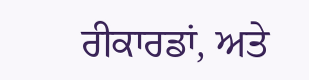ਰੀਕਾਰਡਾਂ, ਅਤੇ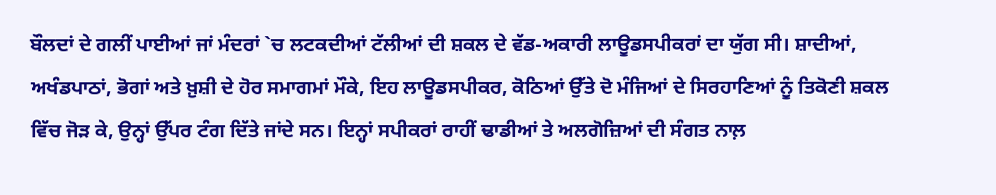ਬੌਲਦਾਂ ਦੇ ਗਲੀਂ ਪਾਈਆਂ ਜਾਂ ਮੰਦਰਾਂ `ਚ ਲਟਕਦੀਆਂ ਟੱਲੀਆਂ ਦੀ ਸ਼ਕਲ ਦੇ ਵੱਡ-ਅਕਾਰੀ ਲਾਊਡਸਪੀਕਰਾਂ ਦਾ ਯੁੱਗ ਸੀ। ਸ਼ਾਦੀਆਂ, ਅਖੰਡਪਾਠਾਂ, ਭੋਗਾਂ ਅਤੇ ਖ਼ੁਸ਼ੀ ਦੇ ਹੋਰ ਸਮਾਗਮਾਂ ਮੌਕੇ, ਇਹ ਲਾਊਡਸਪੀਕਰ, ਕੋਠਿਆਂ ਉੱਤੇ ਦੋ ਮੰਜਿਆਂ ਦੇ ਸਿਰਹਾਣਿਆਂ ਨੂੰ ਤਿਕੋਣੀ ਸ਼ਕਲ ਵਿੱਚ ਜੋੜ ਕੇ, ਉਨ੍ਹਾਂ ਉੱਪਰ ਟੰਗ ਦਿੱਤੇ ਜਾਂਦੇ ਸਨ। ਇਨ੍ਹਾਂ ਸਪੀਕਰਾਂ ਰਾਹੀਂ ਢਾਡੀਆਂ ਤੇ ਅਲਗੋਜ਼ਿਆਂ ਦੀ ਸੰਗਤ ਨਾਲ਼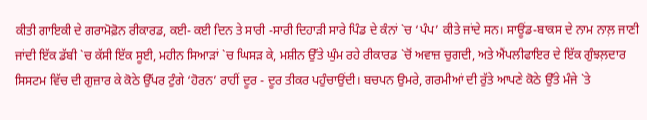ਕੀਤੀ ਗਾਇਕੀ ਦੇ ਗਰਾਮੋਫ਼ੋਨ ਰੀਕਾਰਡ, ਕਈ- ਕਈ ਦਿਨ ਤੇ ਸਾਰੀ -ਸਾਰੀ ਦਿਹਾੜੀ ਸਾਰੇ ਪਿੰਡ ਦੇ ਕੰਨਾਂ `ਚ ‘ਪੰਪ’ ਕੀਤੇ ਜਾਂਦੇ ਸਨ। ਸਾਊਂਡ-ਬਾਕਸ ਦੇ ਨਾਮ ਨਾਲ਼ ਜਾਣੀ ਜਾਂਦੀ ਇੱਕ ਡੱਬੀ `ਚ ਕੱਸੀ ਇੱਕ ਸੂਈ, ਮਹੀਨ ਸਿਆੜਾਂ `ਚ ਘਿਸੜ ਕੇ, ਮਸ਼ੀਨ ਉੱਤੇ ਘੁੰਮ ਰਹੇ ਰੀਕਾਰਡ `ਚੋਂ ਅਵਾਜ਼ ਚੁਗਦੀ, ਅਤੇ ਐਂਪਲੀਫਾਇਰ ਦੇ ਇੱਕ ਗੁੰਝਲ਼ਦਾਰ ਸਿਸਟਮ ਵਿੱਚ ਦੀ ਗੁਜ਼ਾਰ ਕੇ ਕੋਠੇ ਉੱਪਰ ਟੁੰਗੇ ‘ਹੋਰਨ’ ਰਾਹੀਂ ਦੂਰ - ਦੂਰ ਤੀਕਰ ਪਹੁੰਚਾਉਂਦੀ। ਬਚਪਨ ਉਮਰੇ, ਗਰਮੀਆਂ ਦੀ ਰੁੱਤੇ ਆਪਣੇ ਕੋਠੇ ਉੱਤੇ ਮੰਜੇ `ਤੇ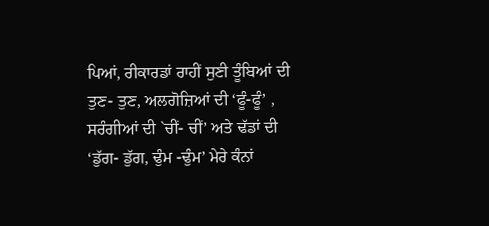ਪਿਆਂ, ਰੀਕਾਰਡਾਂ ਰਾਹੀਂ ਸੁਣੀ ਤੂੰਬਿਆਂ ਦੀ ਤੁਣ- ਤੁਣ, ਅਲਗੋਜ਼ਿਆਂ ਦੀ ‘ਫੂੰ-ਫੂੰ’ , ਸਰੰਗੀਆਂ ਦੀ `ਚੀਂ- ਚੀਂ’ ਅਤੇ ਢੱਡਾਂ ਦੀ ‘ਡੁੱਗ- ਡੁੱਗ, ਢੁੰਮ -ਢੁੰਮ’ ਮੇਰੇ ਕੰਨਾਂ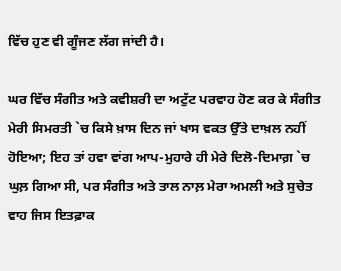ਵਿੱਚ ਹੁਣ ਵੀ ਗੂੰਜਣ ਲੱਗ ਜਾਂਦੀ ਹੈ।

ਘਰ ਵਿੱਚ ਸੰਗੀਤ ਅਤੇ ਕਵੀਸ਼ਰੀ ਦਾ ਅਟੁੱਟ ਪਰਵਾਹ ਹੋਣ ਕਰ ਕੇ ਸੰਗੀਤ ਮੇਰੀ ਸਿਮਰਤੀ `ਚ ਕਿਸੇ ਖ਼ਾਸ ਦਿਨ ਜਾਂ ਖਾਸ ਵਕਤ ਉੱਤੇ ਦਾਖ਼ਲ ਨਹੀਂ ਹੋਇਆ; ਇਹ ਤਾਂ ਹਵਾ ਵਾਂਗ ਆਪ-ਮੁਹਾਰੇ ਹੀ ਮੇਰੇ ਦਿਲੋ-ਦਿਮਾਗ਼ `ਚ ਘੁਲ਼ ਗਿਆ ਸੀ, ਪਰ ਸੰਗੀਤ ਅਤੇ ਤਾਲ ਨਾਲ਼ ਮੇਰਾ ਅਮਲੀ ਅਤੇ ਸੁਚੇਤ ਵਾਹ ਜਿਸ ਇਤਫ਼ਾਕ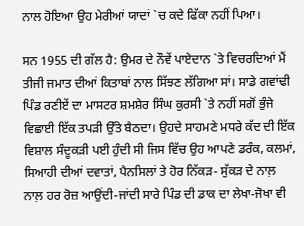ਨਾਲ ਹੋਇਆ ਉਹ ਮੇਰੀਆਂ ਯਾਦਾਂ `ਚ ਕਦੇ ਫਿੱਕਾ ਨਹੀਂ ਪਿਆ।

ਸਨ 1955 ਦੀ ਗੱਲ ਹੈ: ਉਮਰ ਦੇ ਨੌਵੇਂ ਪਾਏਦਾਨ `ਤੇ ਵਿਚਰਦਿਆਂ ਮੈਂ ਤੀਜੀ ਜਮਾਤ ਦੀਆਂ ਕਿਤਾਬਾਂ ਨਾਲ ਸਿੱਝਣ ਲੱਗਿਆ ਸਾਂ। ਸਾਡੇ ਗਵਾਂਢੀ ਪਿੰਡ ਰਣੀਏਂ ਦਾ ਮਾਸਟਰ ਸ਼ਮਸ਼ੇਰ ਸਿੰਘ ਕੁਰਸੀ `ਤੇ ਨਹੀਂ ਸਗੋਂ ਭੁੰਜੇ ਵਿਛਾਈ ਇੱਕ ਤਪੜੀ ਉੱਤੇ ਬੈਠਦਾ। ਉਹਦੇ ਸਾਹਮਣੇ ਮਧਰੇ ਕੱਦ ਦੀ ਇੱਕ ਵਿਸ਼ਾਲ ਸੰਦੂਕੜੀ ਪਈ ਹੁੰਦੀ ਸੀ ਜਿਸ ਵਿੱਚ ਉਹ ਆਪਣੇ ਡਰੰਕ, ਕਲਮਾਂ, ਸਿਆਹੀ ਦੀਆਂ ਦਵਾਤਾਂ, ਪੈਨਸਿਲਾਂ ਤੇ ਹੋਰ ਨਿੱਕੜ- ਸੁੱਕੜ ਦੇ ਨਾਲ਼ ਨਾਲ਼ ਹਰ ਰੋਜ਼ ਆਉਂਦੀ-ਜਾਂਦੀ ਸਾਰੇ ਪਿੰਡ ਦੀ ਡਾਕ ਦਾ ਲੇਖਾ-ਜੋਖਾ ਵੀ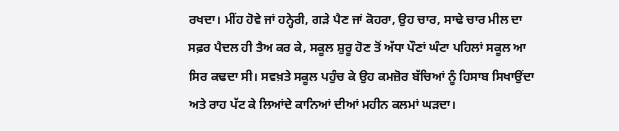ਰਖਦਾ। ਮੀਂਹ ਹੋਵੇ ਜਾਂ ਹਨ੍ਹੇਰੀ, ਗੜੇ ਪੈਣ ਜਾਂ ਕੋਹਰਾ, ਉਹ ਚਾਰ, ਸਾਢੇ ਚਾਰ ਮੀਲ ਦਾ ਸਫ਼ਰ ਪੈਦਲ ਹੀ ਤੈਅ ਕਰ ਕੇ, ਸਕੂਲ ਸ਼ੁਰੂ ਹੋਣ ਤੋਂ ਅੱਧਾ ਪੌਣਾਂ ਘੰਟਾ ਪਹਿਲਾਂ ਸਕੂਲ ਆ ਸਿਰ ਕਢਦਾ ਸੀ। ਸਵਖ਼ਤੇ ਸਕੂਲ ਪਹੁੰਚ ਕੇ ਉਹ ਕਮਜ਼ੋਰ ਬੱਚਿਆਂ ਨੂੰ ਹਿਸਾਬ ਸਿਖਾਉਂਦਾ ਅਤੇ ਰਾਹ ਪੱਟ ਕੇ ਲਿਆਂਦੇ ਕਾਨਿਆਂ ਦੀਆਂ ਮਹੀਨ ਕਲਮਾਂ ਘੜਦਾ।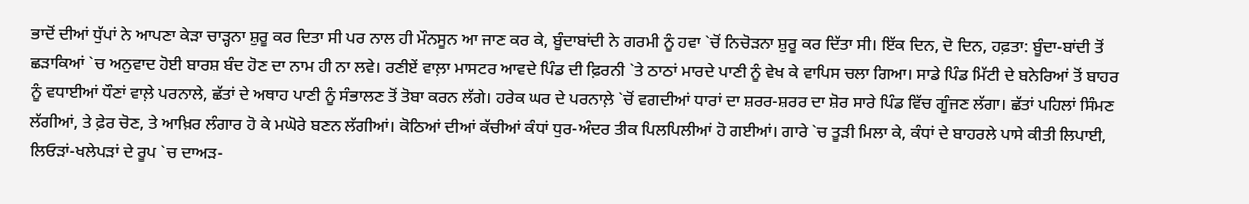ਭਾਦੋਂ ਦੀਆਂ ਧੁੱਪਾਂ ਨੇ ਆਪਣਾ ਕੇੜਾ ਚਾੜ੍ਹਨਾ ਸ਼ੁਰੂ ਕਰ ਦਿਤਾ ਸੀ ਪਰ ਨਾਲ ਹੀ ਮੌਨਸੂਨ ਆ ਜਾਣ ਕਰ ਕੇ, ਬੂੰਦਾਬਾਂਦੀ ਨੇ ਗਰਮੀ ਨੂੰ ਹਵਾ `ਚੋਂ ਨਿਚੋੜਨਾ ਸ਼ੁਰੂ ਕਰ ਦਿੱਤਾ ਸੀ। ਇੱਕ ਦਿਨ, ਦੋ ਦਿਨ, ਹਫ਼ਤਾ: ਬੂੰਦਾ-ਬਾਂਦੀ ਤੋਂ ਛੜਾਕਿਆਂ `ਚ ਅਨੁਵਾਦ ਹੋਈ ਬਾਰਸ਼ ਬੰਦ ਹੋਣ ਦਾ ਨਾਮ ਹੀ ਨਾ ਲਵੇ। ਰਣੀਏਂ ਵਾਲ਼ਾ ਮਾਸਟਰ ਆਵਦੇ ਪਿੰਡ ਦੀ ਫ਼ਿਰਨੀ `ਤੇ ਠਾਠਾਂ ਮਾਰਦੇ ਪਾਣੀ ਨੂੰ ਵੇਖ ਕੇ ਵਾਪਿਸ ਚਲਾ ਗਿਆ। ਸਾਡੇ ਪਿੰਡ ਮਿੱਟੀ ਦੇ ਬਨੇਰਿਆਂ ਤੋਂ ਬਾਹਰ ਨੂੰ ਵਧਾਈਆਂ ਧੌਣਾਂ ਵਾਲ਼ੇ ਪਰਨਾਲੇ, ਛੱਤਾਂ ਦੇ ਅਥਾਹ ਪਾਣੀ ਨੂੰ ਸੰਭਾਲਣ ਤੋਂ ਤੋਬਾ ਕਰਨ ਲੱਗੇ। ਹਰੇਕ ਘਰ ਦੇ ਪਰਨਾਲ਼ੇ `ਚੋਂ ਵਗਦੀਆਂ ਧਾਰਾਂ ਦਾ ਸ਼ਰਰ-ਸ਼ਰਰ ਦਾ ਸ਼ੋਰ ਸਾਰੇ ਪਿੰਡ ਵਿੱਚ ਗੂੰਜਣ ਲੱਗਾ। ਛੱਤਾਂ ਪਹਿਲਾਂ ਸਿੰਮਣ ਲੱਗੀਆਂ, ਤੇ ਫ਼ੇਰ ਚੋਣ, ਤੇ ਆਖ਼ਿਰ ਲੰਗਾਰ ਹੋ ਕੇ ਮਘੋਰੇ ਬਣਨ ਲੱਗੀਆਂ। ਕੋਠਿਆਂ ਦੀਆਂ ਕੱਚੀਆਂ ਕੰਧਾਂ ਧੁਰ-ਅੰਦਰ ਤੀਕ ਪਿਲਪਿਲੀਆਂ ਹੋ ਗਈਆਂ। ਗਾਰੇ `ਚ ਤੂੜੀ ਮਿਲਾ ਕੇ, ਕੰਧਾਂ ਦੇ ਬਾਹਰਲੇ ਪਾਸੇ ਕੀਤੀ ਲਿਪਾਈ, ਲਿਓੜਾਂ-ਖਲੇਪੜਾਂ ਦੇ ਰੂਪ `ਚ ਦਾਅੜ-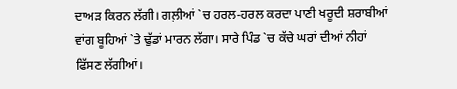ਦਾਅੜ ਕਿਰਨ ਲੱਗੀ। ਗਲ਼ੀਆਂ `ਚ ਹਰਲ-ਹਰਲ ਕਰਦਾ ਪਾਣੀ ਖਰੂਦੀ ਸ਼ਰਾਬੀਆਂ ਵਾਂਗ ਬੂਹਿਆਂ `ਤੇ ਢੁੱਡਾਂ ਮਾਰਨ ਲੱਗਾ। ਸਾਰੇ ਪਿੰਡ `ਚ ਕੱਚੇ ਘਰਾਂ ਦੀਆਂ ਨੀਹਾਂ ਫਿੱਸਣ ਲੱਗੀਆਂ।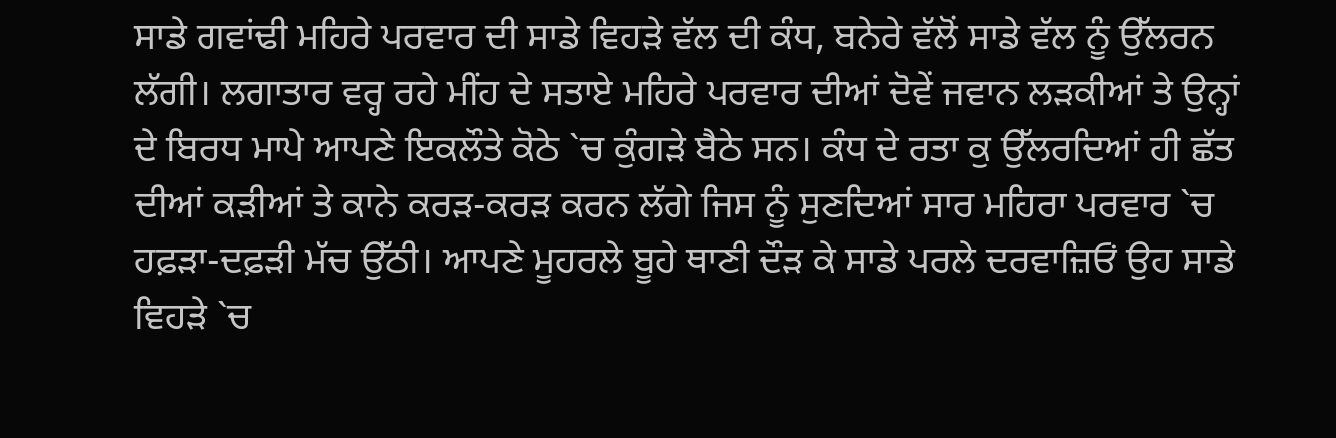ਸਾਡੇ ਗਵਾਂਢੀ ਮਹਿਰੇ ਪਰਵਾਰ ਦੀ ਸਾਡੇ ਵਿਹੜੇ ਵੱਲ ਦੀ ਕੰਧ, ਬਨੇਰੇ ਵੱਲੋਂ ਸਾਡੇ ਵੱਲ ਨੂੰ ਉੱਲਰਨ ਲੱਗੀ। ਲਗਾਤਾਰ ਵਰ੍ਹ ਰਹੇ ਮੀਂਹ ਦੇ ਸਤਾਏ ਮਹਿਰੇ ਪਰਵਾਰ ਦੀਆਂ ਦੋਵੇਂ ਜਵਾਨ ਲੜਕੀਆਂ ਤੇ ਉਨ੍ਹਾਂ ਦੇ ਬਿਰਧ ਮਾਪੇ ਆਪਣੇ ਇਕਲੌਤੇ ਕੋਠੇ `ਚ ਕੁੰਗੜੇ ਬੈਠੇ ਸਨ। ਕੰਧ ਦੇ ਰਤਾ ਕੁ ਉੱਲਰਦਿਆਂ ਹੀ ਛੱਤ ਦੀਆਂ ਕੜੀਆਂ ਤੇ ਕਾਨੇ ਕਰੜ-ਕਰੜ ਕਰਨ ਲੱਗੇ ਜਿਸ ਨੂੰ ਸੁਣਦਿਆਂ ਸਾਰ ਮਹਿਰਾ ਪਰਵਾਰ `ਚ ਹਫ਼ੜਾ-ਦਫ਼ੜੀ ਮੱਚ ਉੱਠੀ। ਆਪਣੇ ਮੂਹਰਲੇ ਬੂਹੇ ਥਾਣੀ ਦੌੜ ਕੇ ਸਾਡੇ ਪਰਲੇ ਦਰਵਾਜ਼ਿਓਂ ਉਹ ਸਾਡੇ ਵਿਹੜੇ `ਚ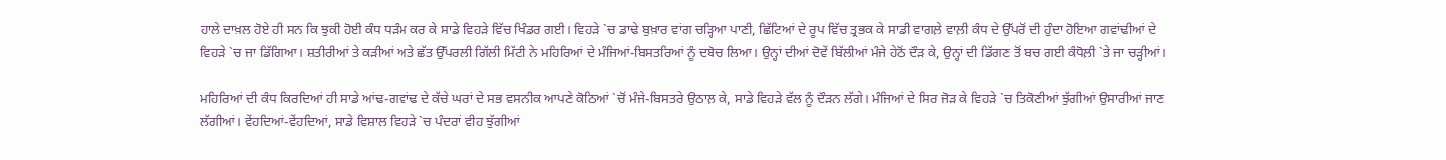ਹਾਲੇ ਦਾਖ਼ਲ ਹੋਏ ਹੀ ਸਨ ਕਿ ਝੁਕੀ ਹੋਈ ਕੰਧ ਧੜੰਮ ਕਰ ਕੇ ਸਾਡੇ ਵਿਹੜੇ ਵਿੱਚ ਖਿੰਡਰ ਗਈ। ਵਿਹੜੇ `ਚ ਡਾਢੇ ਬੁਖ਼ਾਰ ਵਾਂਗ ਚੜ੍ਹਿਆ ਪਾਣੀ, ਛਿੱਟਿਆਂ ਦੇ ਰੂਪ ਵਿੱਚ ਤ੍ਰਭਕ ਕੇ ਸਾਡੀ ਵਾਗਲ਼ੇ ਵਾਲ਼ੀ ਕੰਧ ਦੇ ਉੱਪਰੋਂ ਦੀ ਹੁੰਦਾ ਹੋਇਆ ਗਵਾਂਢੀਆਂ ਦੇ ਵਿਹੜੇ `ਚ ਜਾ ਡਿੱਗਿਆ। ਸ਼ਤੀਰੀਆਂ ਤੇ ਕੜੀਆਂ ਅਤੇ ਛੱਤ ਉੱਪਰਲੀ ਗਿੱਲੀ ਮਿੱਟੀ ਨੇ ਮਹਿਰਿਆਂ ਦੇ ਮੰਜਿਆਂ-ਬਿਸਤਰਿਆਂ ਨੂੰ ਦਬੋਚ ਲਿਆ। ਉਨ੍ਹਾਂ ਦੀਆਂ ਦੋਵੇਂ ਬਿੱਲੀਆਂ ਮੰਜੇ ਹੇਠੋਂ ਦੌੜ ਕੇ, ਉਨ੍ਹਾਂ ਦੀ ਡਿੱਗਣ ਤੋਂ ਬਚ ਗਈ ਕੰਧੋਲ਼ੀ `ਤੇ ਜਾ ਚੜ੍ਹੀਆਂ।

ਮਹਿਰਿਆਂ ਦੀ ਕੰਧ ਕਿਰਦਿਆਂ ਹੀ ਸਾਡੇ ਆਂਢ-ਗਵਾਂਢ ਦੇ ਕੱਚੇ ਘਰਾਂ ਦੇ ਸਭ ਵਸਨੀਕ ਆਪਣੇ ਕੋਠਿਆਂ `ਚੋਂ ਮੰਜੇ-ਬਿਸਤਰੇ ਉਠਾਲ਼ ਕੇ, ਸਾਡੇ ਵਿਹੜੇ ਵੱਲ ਨੂੰ ਦੌੜਨ ਲੱਗੇ। ਮੰਜਿਆਂ ਦੇ ਸਿਰ ਜੋੜ ਕੇ ਵਿਹੜੇ `ਚ ਤਿਕੋਣੀਆਂ ਝੁੱਗੀਆਂ ਉਸਾਰੀਆਂ ਜਾਣ ਲੱਗੀਆਂ। ਵੇਂਹਦਿਆਂ-ਵੇਂਹਦਿਆਂ, ਸਾਡੇ ਵਿਸ਼ਾਲ ਵਿਹੜੇ `ਚ ਪੰਦਰਾਂ ਵੀਹ ਝੁੱਗੀਆਂ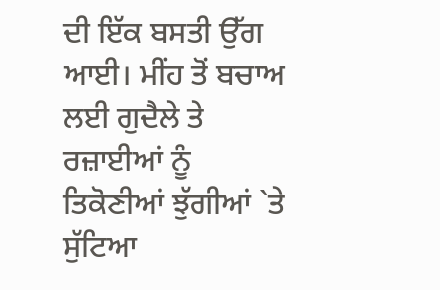ਦੀ ਇੱਕ ਬਸਤੀ ਉੱਗ ਆਈ। ਮੀਂਹ ਤੋਂ ਬਚਾਅ ਲਈ ਗੁਦੈਲੇ ਤੇ ਰਜ਼ਾਈਆਂ ਨੂੰ ਤਿਕੋਣੀਆਂ ਝੁੱਗੀਆਂ `ਤੇ ਸੁੱਟਿਆ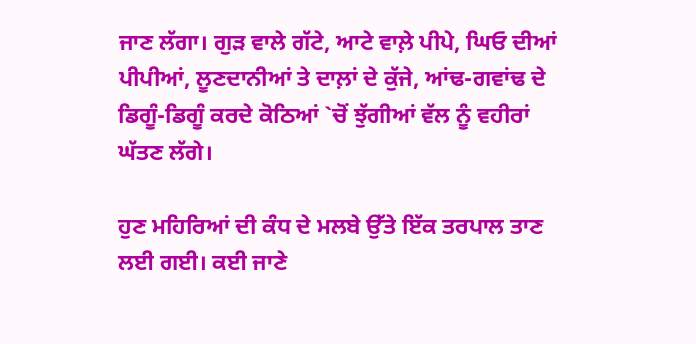ਜਾਣ ਲੱਗਾ। ਗੁੜ ਵਾਲੇ ਗੱਟੇ, ਆਟੇ ਵਾਲ਼ੇ ਪੀਪੇ, ਘਿਓ ਦੀਆਂ ਪੀਪੀਆਂ, ਲੂਣਦਾਨੀਆਂ ਤੇ ਦਾਲ਼ਾਂ ਦੇ ਕੁੱਜੇ, ਆਂਢ-ਗਵਾਂਢ ਦੇ ਡਿਗੂੰ-ਡਿਗੂੰ ਕਰਦੇ ਕੋਠਿਆਂ `ਚੋਂ ਝੁੱਗੀਆਂ ਵੱਲ ਨੂੰ ਵਹੀਰਾਂ ਘੱਤਣ ਲੱਗੇ।

ਹੁਣ ਮਹਿਰਿਆਂ ਦੀ ਕੰਧ ਦੇ ਮਲਬੇ ਉੱਤੇ ਇੱਕ ਤਰਪਾਲ ਤਾਣ ਲਈ ਗਈ। ਕਈ ਜਾਣੇ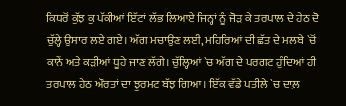ਕਿਧਰੋਂ ਕੁੱਝ ਕੁ ਪੱਕੀਆਂ ਇੱਟਾਂ ਲੱਭ ਲਿਆਏ ਜਿਨ੍ਹਾਂ ਨੂੰ ਜੋੜ ਕੇ ਤਰਪਾਲ ਦੇ ਹੇਠ ਦੋ ਚੁੱਲ੍ਹੇ ਉਸਾਰ ਲਏ ਗਏ। ਅੱਗ ਮਚਾਉਣ ਲਈ, ਮਹਿਰਿਆਂ ਦੀ ਛੱਤ ਦੇ ਮਲਬੇ `ਚੋਂ ਕਾਨੇਂ ਅਤੇ ਕੜੀਆਂ ਧੂਹੇ ਜਾਣ ਲੱਗੇ। ਚੁੱਲ੍ਹਿਆਂ `ਚ ਅੱਗ ਦੇ ਪਰਗਟ ਹੁੰਦਿਆਂ ਹੀ ਤਰਪਾਲ ਹੇਠ ਔਰਤਾਂ ਦਾ ਝੁਰਮਟ ਬੱਝ ਗਿਆ। ਇੱਕ ਵੱਡੇ ਪਤੀਲੇ `ਚ ਦਾਲ਼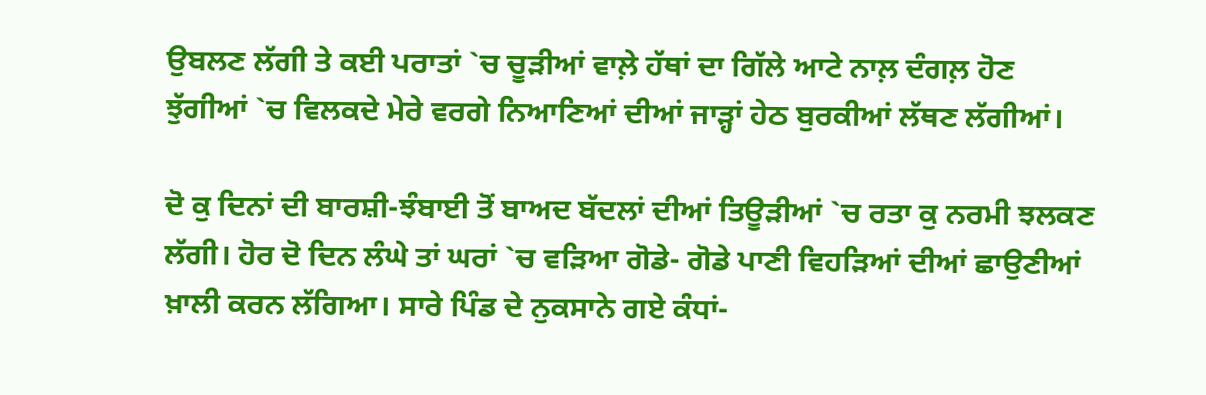ਉਬਲਣ ਲੱਗੀ ਤੇ ਕਈ ਪਰਾਤਾਂ `ਚ ਚੂੜੀਆਂ ਵਾਲ਼ੇ ਹੱਥਾਂ ਦਾ ਗਿੱਲੇ ਆਟੇ ਨਾਲ਼ ਦੰਗਲ਼ ਹੋਣ ਝੁੱਗੀਆਂ `ਚ ਵਿਲਕਦੇ ਮੇਰੇ ਵਰਗੇ ਨਿਆਣਿਆਂ ਦੀਆਂ ਜਾੜ੍ਹਾਂ ਹੇਠ ਬੁਰਕੀਆਂ ਲੱਥਣ ਲੱਗੀਆਂ।

ਦੋ ਕੁ ਦਿਨਾਂ ਦੀ ਬਾਰਸ਼ੀ-ਝੰਬਾਈ ਤੋਂ ਬਾਅਦ ਬੱਦਲਾਂ ਦੀਆਂ ਤਿਊੜੀਆਂ `ਚ ਰਤਾ ਕੁ ਨਰਮੀ ਝਲਕਣ ਲੱਗੀ। ਹੋਰ ਦੋ ਦਿਨ ਲੰਘੇ ਤਾਂ ਘਰਾਂ `ਚ ਵੜਿਆ ਗੋਡੇ- ਗੋਡੇ ਪਾਣੀ ਵਿਹੜਿਆਂ ਦੀਆਂ ਛਾਉਣੀਆਂ ਖ਼ਾਲੀ ਕਰਨ ਲੱਗਿਆ। ਸਾਰੇ ਪਿੰਡ ਦੇ ਨੁਕਸਾਨੇ ਗਏ ਕੰਧਾਂ-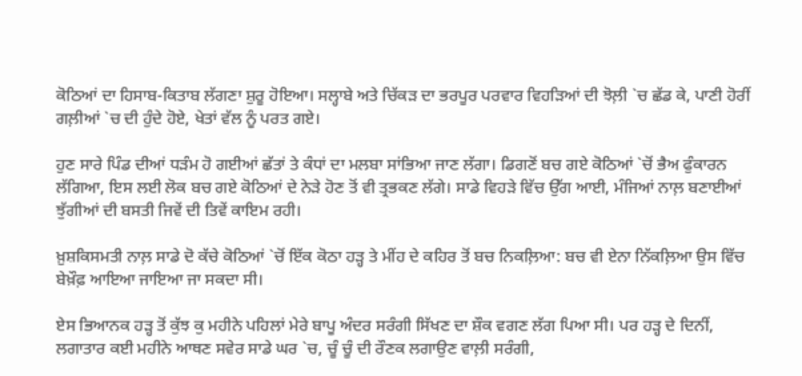ਕੋਠਿਆਂ ਦਾ ਹਿਸਾਬ-ਕਿਤਾਬ ਲੱਗਣਾ ਸ਼ੁਰੂ ਹੋਇਆ। ਸਲ੍ਹਾਬੇ ਅਤੇ ਚਿੱਕੜ ਦਾ ਭਰਪੂਰ ਪਰਵਾਰ ਵਿਹੜਿਆਂ ਦੀ ਝੋਲ਼ੀ `ਚ ਛੱਡ ਕੇ, ਪਾਣੀ ਹੋਰੀਂ ਗਲ਼ੀਆਂ `ਚ ਦੀ ਹੁੰਦੇ ਹੋਏ, ਖੇਤਾਂ ਵੱਲ ਨੂੰ ਪਰਤ ਗਏ।

ਹੁਣ ਸਾਰੇ ਪਿੰਡ ਦੀਆਂ ਧੜੰਮ ਹੋ ਗਈਆਂ ਛੱਤਾਂ ਤੇ ਕੰਧਾਂ ਦਾ ਮਲਬਾ ਸਾਂਭਿਆ ਜਾਣ ਲੱਗਾ। ਡਿਗਣੋਂ ਬਚ ਗਏ ਕੋਠਿਆਂ `ਚੋਂ ਭੈਅ ਫੁੰਕਾਰਨ ਲੱਗਿਆ, ਇਸ ਲਈ ਲੋਕ ਬਚ ਗਏ ਕੋਠਿਆਂ ਦੇ ਨੇੜੇ ਹੋਣ ਤੋਂ ਵੀ ਤ੍ਰਭਕਣ ਲੱਗੇ। ਸਾਡੇ ਵਿਹੜੇ ਵਿੱਚ ਉੱਗ ਆਈ, ਮੰਜਿਆਂ ਨਾਲ਼ ਬਣਾਈਆਂ ਝੁੱਗੀਆਂ ਦੀ ਬਸਤੀ ਜਿਵੇਂ ਦੀ ਤਿਵੇਂ ਕਾਇਮ ਰਹੀ।

ਖ਼ੁਸ਼ਕਿਸਮਤੀ ਨਾਲ਼ ਸਾਡੇ ਦੋ ਕੱਚੇ ਕੋਠਿਆਂ `ਚੋਂ ਇੱਕ ਕੋਠਾ ਹੜ੍ਹ ਤੇ ਮੀਂਹ ਦੇ ਕਹਿਰ ਤੋਂ ਬਚ ਨਿਕਲ਼ਿਆ: ਬਚ ਵੀ ਏਨਾ ਨਿੱਕਲ਼ਿਆ ਉਸ ਵਿੱਚ ਬੇਖ਼ੌਫ਼ ਆਇਆ ਜਾਇਆ ਜਾ ਸਕਦਾ ਸੀ।

ਏਸ ਭਿਆਨਕ ਹੜ੍ਹ ਤੋਂ ਕੁੱਝ ਕੁ ਮਹੀਨੇ ਪਹਿਲਾਂ ਮੇਰੇ ਬਾਪੂ ਅੰਦਰ ਸਰੰਗੀ ਸਿੱਖਣ ਦਾ ਸ਼ੌਕ ਵਗਣ ਲੱਗ ਪਿਆ ਸੀ। ਪਰ ਹੜ੍ਹ ਦੇ ਦਿਨੀਂ, ਲਗਾਤਾਰ ਕਈ ਮਹੀਨੇ ਆਥਣ ਸਵੇਰ ਸਾਡੇ ਘਰ `ਚ, ਚੂੰ ਚੂੰ ਦੀ ਰੌਣਕ ਲਗਾਉਣ ਵਾਲ਼ੀ ਸਰੰਗੀ,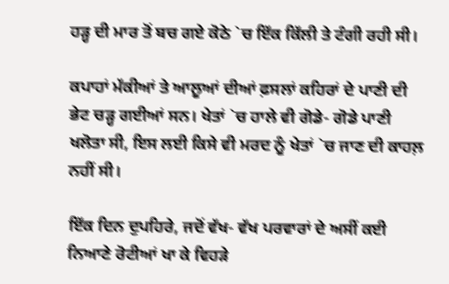ਹੜ੍ਹ ਦੀ ਮਾਰ ਤੋਂ ਬਚ ਗਏ ਕੋਠੇ `ਚ ਇੱਕ ਕਿੱਲੀ ਤੇ ਟੰਗੀ ਰਹੀ ਸੀ।

ਕਪਾਹਾਂ ਮੱਕੀਆਂ ਤੇ ਆਲੂਆਂ ਦੀਆਂ ਫ਼ਸਲਾਂ ਕਹਿਰਾਂ ਦੇ ਪਾਣੀ ਦੀ ਭੇਟ ਚੜ੍ਹ ਗਈਆਂ ਸਨ। ਖੇਤਾਂ `ਚ ਹਾਲੇ ਵੀ ਗੋਡੇ- ਗੋਡੇ ਪਾਣੀ ਖਲੋਤਾ ਸੀ, ਇਸ ਲਈ ਕਿਸੇ ਵੀ ਮਰਦ ਨੂੰ ਖੇਤਾਂ `ਚ ਜਾਣ ਦੀ ਕਾਹਲ਼ ਨਹੀਂ ਸੀ।

ਇੱਕ ਦਿਨ ਦੁਪਹਿਰੇ, ਜਦੋਂ ਵੱਖ- ਵੱਖ ਪਰਵਾਰਾਂ ਦੇ ਅਸੀਂ ਕਈ ਨਿਆਣੇ ਰੋਟੀਆਂ ਖਾ ਕੇ ਵਿਹੜੇ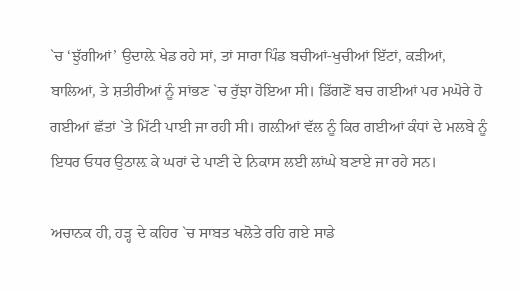`ਚ ‘ਝੁੱਗੀਆਂ’ ਉਦਾਲ਼ੇ ਖੇਡ ਰਹੇ ਸਾਂ, ਤਾਂ ਸਾਰਾ ਪਿੰਡ ਬਚੀਆਂ-ਖੁਚੀਆਂ ਇੱਟਾਂ, ਕੜੀਆਂ, ਬਾਲਿਆਂ, ਤੇ ਸ਼ਤੀਰੀਆਂ ਨੂੰ ਸਾਂਭਣ `ਚ ਰੁੱਝਾ ਹੋਇਆ ਸੀ। ਡਿੱਗਣੋਂ ਬਚ ਗਈਆਂ ਪਰ ਮਘੋਰੇ ਹੋ ਗਈਆਂ ਛੱਤਾਂ `ਤੇ ਮਿੱਟੀ ਪਾਈ ਜਾ ਰਹੀ ਸੀ। ਗਲ਼ੀਆਂ ਵੱਲ ਨੂੰ ਕਿਰ ਗਈਆਂ ਕੰਧਾਂ ਦੇ ਮਲਬੇ ਨੂੰ ਇਧਰ ਓਧਰ ਉਠਾਲ਼ ਕੇ ਘਰਾਂ ਦੇ ਪਾਣੀ ਦੇ ਨਿਕਾਸ ਲਈ ਲਾਂਘੇ ਬਣਾਏ ਜਾ ਰਹੇ ਸਨ।

ਅਚਾਨਕ ਹੀ, ਹੜ੍ਹ ਦੇ ਕਹਿਰ `ਚ ਸਾਬਤ ਖਲੋਤੇ ਰਹਿ ਗਏ ਸਾਡੇ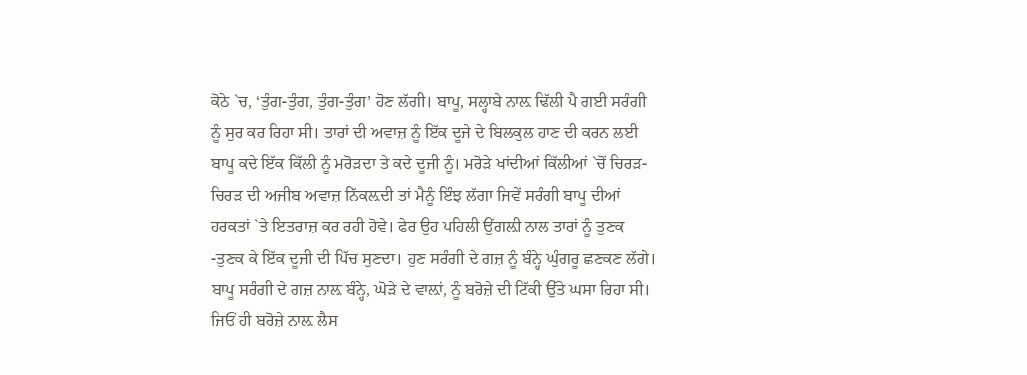ਕੋਠੇ `ਚ, ‘ਤੁੰਗ-ਤੁੰਗ, ਤੁੰਗ-ਤੁੰਗ’ ਹੋਣ ਲੱਗੀ। ਬਾਪੂ, ਸਲ੍ਹਾਬੇ ਨਾਲ਼ ਢਿੱਲੀ ਪੈ ਗਈ ਸਰੰਗੀ ਨੂੰ ਸੁਰ ਕਰ ਰਿਹਾ ਸੀ। ਤਾਰਾਂ ਦੀ ਅਵਾਜ਼ ਨੂੰ ਇੱਕ ਦੂਜੇ ਦੇ ਬਿਲਕੁਲ ਹਾਣ ਦੀ ਕਰਨ ਲਈ ਬਾਪੂ ਕਦੇ ਇੱਕ ਕਿੱਲੀ ਨੂੰ ਮਰੋੜਦਾ ਤੇ ਕਦੇ ਦੂਜੀ ਨੂੰ। ਮਰੋੜੇ ਖਾਂਦੀਆਂ ਕਿੱਲੀਆਂ `ਚੋਂ ਚਿਰੜ-ਚਿਰੜ ਦੀ ਅਜੀਬ ਅਵਾਜ਼ ਨਿੱਕਲ਼ਦੀ ਤਾਂ ਮੈਨੂੰ ਇੰਝ ਲੱਗਾ ਜਿਵੇਂ ਸਰੰਗੀ ਬਾਪੂ ਦੀਆਂ ਹਰਕਤਾਂ `ਤੇ ਇਤਰਾਜ਼ ਕਰ ਰਹੀ ਹੋਵੇ। ਫੇਰ ਉਹ ਪਹਿਲੀ ਉਂਗਲ਼ੀ ਨਾਲ ਤਾਰਾਂ ਨੂੰ ਤੁਣਕ -ਤੁਣਕ ਕੇ ਇੱਕ ਦੂਜੀ ਦੀ ਪਿੱਚ ਸੁਣਦਾ। ਹੁਣ ਸਰੰਗੀ ਦੇ ਗਜ਼ ਨੂੰ ਬੰਨ੍ਹੇ ਘੁੰਗਰੂ ਛਣਕਣ ਲੱਗੇ। ਬਾਪੂ ਸਰੰਗੀ ਦੇ ਗਜ਼ ਨਾਲ਼ ਬੰਨ੍ਹੇ, ਘੋੜੇ ਦੇ ਵਾਲ਼ਾਂ, ਨੂੰ ਬਰੋਜ਼ੇ ਦੀ ਟਿੱਕੀ ਉੱਤੇ ਘਸਾ ਰਿਹਾ ਸੀ। ਜਿਓਂ ਹੀ ਬਰੋਜ਼ੇ ਨਾਲ਼ ਲੈਸ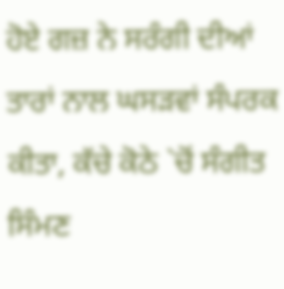ਹੋਏ ਗਜ਼ ਨੇ ਸਰੰਗੀ ਦੀਆਂ ਤਾਰਾਂ ਨਾਲ ਘਸੜਵਾਂ ਸੰਪਰਕ ਕੀਤਾ, ਕੱਚੇ ਕੋਠੇ `ਚੋਂ ਸੰਗੀਤ ਸਿੰਮਣ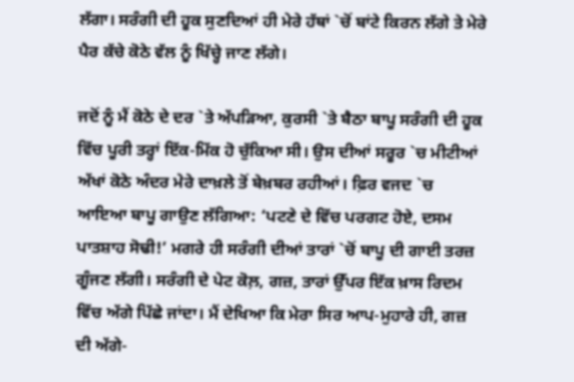ਲੱਗਾ। ਸਰੰਗੀ ਦੀ ਹੂਕ ਸੁਣਦਿਆਂ ਹੀ ਮੇਰੇ ਹੱਥਾਂ `ਚੋਂ ਬਾਂਟੇ ਕਿਰਨ ਲੱਗੇ ਤੇ ਮੇਰੇ ਪੈਰ ਕੱਚੇ ਕੋਠੇ ਵੱਲ ਨੂੰ ਖਿੱਚ੍ਹੇ ਜਾਣ ਲੱਗੇ।

ਜਦੋਂ ਨੂੰ ਮੈਂ ਕੋਠੇ ਦੇ ਦਰ `ਤੇ ਅੱਪੜਿਆ, ਕੁਰਸੀ `ਤੇ ਬੈਠਾ ਬਾਪੂ ਸਰੰਗੀ ਦੀ ਹੂਕ ਵਿੱਚ ਪੂਰੀ ਤਰ੍ਹਾਂ ਇੱਕ-ਮਿੱਕ ਹੋ ਚੁੱਕਿਆ ਸੀ। ਉਸ ਦੀਆਂ ਸਰੂਰ `ਚ ਮੀਟੀਆਂ ਅੱਖਾਂ ਕੋਠੇ ਅੰਦਰ ਮੇਰੇ ਦਾਖ਼ਲੇ ਤੋਂ ਬੇਖ਼ਬਰ ਰਹੀਆਂ। ਫ਼ਿਰ ਵਜਦ `ਚ ਆਇਆ ਬਾਪੂ ਗਾਉਣ ਲੱਗਿਆ: ‘ਪਟਣੇ ਦੇ ਵਿੱਚ ਪਰਗਟ ਹੋਏ, ਦਸਮ ਪਾਤਸ਼ਾਹ ਸੋਢੀ!’ ਮਗਰੇ ਹੀ ਸਰੰਗੀ ਦੀਆਂ ਤਾਰਾਂ `ਚੋਂ ਬਾਪੂ ਦੀ ਗਾਈ ਤਰਜ਼ ਗੂੰਜਣ ਲੱਗੀ। ਸਰੰਗੀ ਦੇ ਪੇਟ ਕੋਲ਼, ਗਜ਼, ਤਾਰਾਂ ਉੱਪਰ ਇੱਕ ਖ਼ਾਸ ਰਿਦਮ ਵਿੱਚ ਅੱਗੇ ਪਿੱਛੇ ਜਾਂਦਾ। ਮੈਂ ਦੇਖਿਆ ਕਿ ਮੇਰਾ ਸਿਰ ਆਪ-ਮੁਹਾਰੇ ਹੀ, ਗਜ਼ ਦੀ ਅੱਗੇ-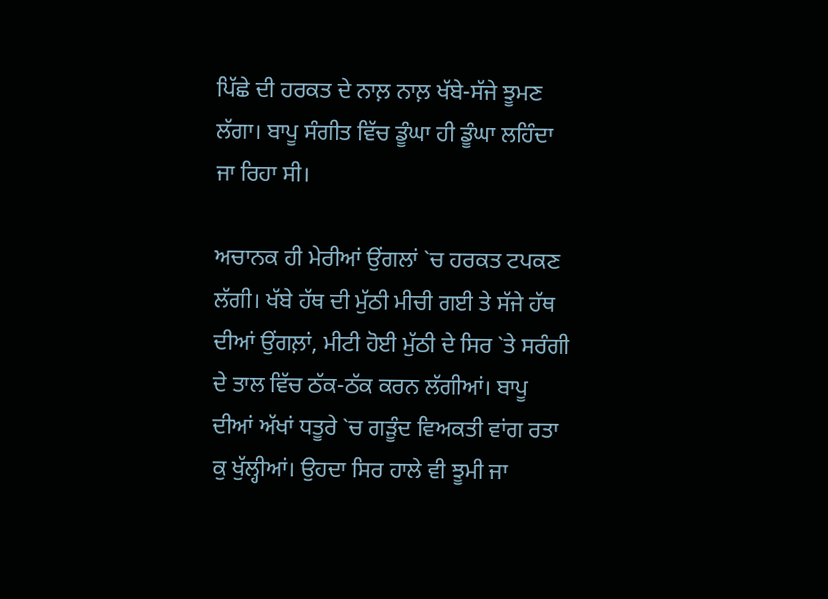ਪਿੱਛੇ ਦੀ ਹਰਕਤ ਦੇ ਨਾਲ਼ ਨਾਲ਼ ਖੱਬੇ-ਸੱਜੇ ਝੂਮਣ ਲੱਗਾ। ਬਾਪੂ ਸੰਗੀਤ ਵਿੱਚ ਡੂੰਘਾ ਹੀ ਡੂੰਘਾ ਲਹਿੰਦਾ ਜਾ ਰਿਹਾ ਸੀ।

ਅਚਾਨਕ ਹੀ ਮੇਰੀਆਂ ਉਂਗਲਾਂ `ਚ ਹਰਕਤ ਟਪਕਣ ਲੱਗੀ। ਖੱਬੇ ਹੱਥ ਦੀ ਮੁੱਠੀ ਮੀਚੀ ਗਈ ਤੇ ਸੱਜੇ ਹੱਥ ਦੀਆਂ ਉਂਗਲ਼ਾਂ, ਮੀਟੀ ਹੋਈ ਮੁੱਠੀ ਦੇ ਸਿਰ `ਤੇ ਸਰੰਗੀ ਦੇ ਤਾਲ ਵਿੱਚ ਠੱਕ-ਠੱਕ ਕਰਨ ਲੱਗੀਆਂ। ਬਾਪੂ ਦੀਆਂ ਅੱਖਾਂ ਧਤੂਰੇ `ਚ ਗੜੂੰਦ ਵਿਅਕਤੀ ਵਾਂਗ ਰਤਾ ਕੁ ਖੁੱਲ੍ਹੀਆਂ। ਉਹਦਾ ਸਿਰ ਹਾਲੇ ਵੀ ਝੂਮੀ ਜਾ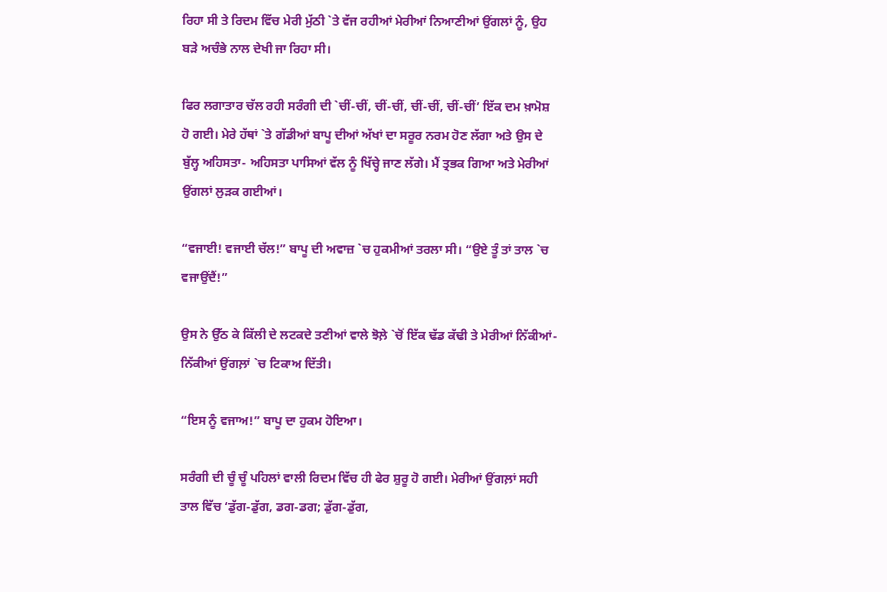ਰਿਹਾ ਸੀ ਤੇ ਰਿਦਮ ਵਿੱਚ ਮੇਰੀ ਮੁੱਠੀ `ਤੇ ਵੱਜ ਰਹੀਆਂ ਮੇਰੀਆਂ ਨਿਆਣੀਆਂ ਉਂਗਲਾਂ ਨੂੰ, ਉਹ ਬੜੇ ਅਚੰਭੇ ਨਾਲ ਦੇਖੀ ਜਾ ਰਿਹਾ ਸੀ।

ਫਿਰ ਲਗਾਤਾਰ ਚੱਲ ਰਹੀ ਸਰੰਗੀ ਦੀ `ਚੀਂ-ਚੀਂ, ਚੀਂ-ਚੀਂ, ਚੀਂ-ਚੀਂ, ਚੀਂ-ਚੀਂ’ ਇੱਕ ਦਮ ਖ਼ਾਮੋਸ਼ ਹੋ ਗਈ। ਮੇਰੇ ਹੱਥਾਂ `ਤੇ ਗੱਡੀਆਂ ਬਾਪੂ ਦੀਆਂ ਅੱਖਾਂ ਦਾ ਸਰੂਰ ਨਰਮ ਹੋਣ ਲੱਗਾ ਅਤੇ ਉਸ ਦੇ ਬੁੱਲ੍ਹ ਅਹਿਸਤਾ- ਅਹਿਸਤਾ ਪਾਸਿਆਂ ਵੱਲ ਨੂੰ ਖਿੱਚ੍ਹੇ ਜਾਣ ਲੱਗੇ। ਮੈਂ ਤ੍ਰਭਕ ਗਿਆ ਅਤੇ ਮੇਰੀਆਂ ਉਂਗਲਾਂ ਲੁੜਕ ਗਈਆਂ।

“ਵਜਾਈ! ਵਜਾਈ ਚੱਲ!” ਬਾਪੂ ਦੀ ਅਵਾਜ਼ `ਚ ਹੁਕਮੀਆਂ ਤਰਲਾ ਸੀ। “ਉਏ ਤੂੰ ਤਾਂ ਤਾਲ `ਚ ਵਜਾਉਂਦੈਂ!”

ਉਸ ਨੇ ਉੱਠ ਕੇ ਕਿੱਲੀ ਦੇ ਲਟਕਦੇ ਤਣੀਆਂ ਵਾਲੇ ਝੋਲ਼ੇ `ਚੋਂ ਇੱਕ ਢੱਡ ਕੱਢੀ ਤੇ ਮੇਰੀਆਂ ਨਿੱਕੀਆਂ- ਨਿੱਕੀਆਂ ਉਂਗਲ਼ਾਂ `ਚ ਟਿਕਾਅ ਦਿੱਤੀ।

“ਇਸ ਨੂੰ ਵਜਾਅ!” ਬਾਪੂ ਦਾ ਹੁਕਮ ਹੋਇਆ।

ਸਰੰਗੀ ਦੀ ਚੂੰ ਚੂੰ ਪਹਿਲਾਂ ਵਾਲੀ ਰਿਦਮ ਵਿੱਚ ਹੀ ਫੇਰ ਸ਼ੁਰੂ ਹੋ ਗਈ। ਮੇਰੀਆਂ ਉਂਗਲ਼ਾਂ ਸਹੀ ਤਾਲ ਵਿੱਚ ‘ਡੁੱਗ-ਡੁੱਗ, ਡਗ-ਡਗ; ਡੁੱਗ-ਡੁੱਗ,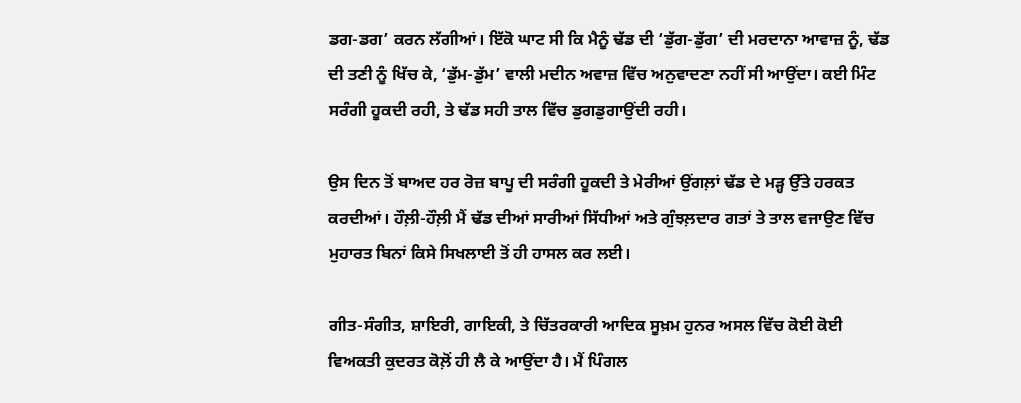ਡਗ-ਡਗ’ ਕਰਨ ਲੱਗੀਆਂ। ਇੱਕੋ ਘਾਟ ਸੀ ਕਿ ਮੈਨੂੰ ਢੱਡ ਦੀ ‘ਡੁੱਗ-ਡੁੱਗ’ ਦੀ ਮਰਦਾਨਾ ਆਵਾਜ਼ ਨੂੰ, ਢੱਡ ਦੀ ਤਣੀ ਨੂੰ ਖਿੱਚ ਕੇ, ‘ਡੁੱਮ-ਡੁੱਮ’ ਵਾਲੀ ਮਦੀਨ ਅਵਾਜ਼ ਵਿੱਚ ਅਨੁਵਾਦਣਾ ਨਹੀਂ ਸੀ ਆਉਂਦਾ। ਕਈ ਮਿੰਟ ਸਰੰਗੀ ਹੂਕਦੀ ਰਹੀ, ਤੇ ਢੱਡ ਸਹੀ ਤਾਲ ਵਿੱਚ ਡੁਗਡੁਗਾਉਂਦੀ ਰਹੀ।

ਉਸ ਦਿਨ ਤੋਂ ਬਾਅਦ ਹਰ ਰੋਜ਼ ਬਾਪੂ ਦੀ ਸਰੰਗੀ ਹੂਕਦੀ ਤੇ ਮੇਰੀਆਂ ਉਂਗਲ਼ਾਂ ਢੱਡ ਦੇ ਮੜ੍ਹ ਉੱਤੇ ਹਰਕਤ ਕਰਦੀਆਂ। ਹੌਲ਼ੀ-ਹੌਲ਼ੀ ਮੈਂ ਢੱਡ ਦੀਆਂ ਸਾਰੀਆਂ ਸਿੱਧੀਆਂ ਅਤੇ ਗੁੰਝਲ਼ਦਾਰ ਗਤਾਂ ਤੇ ਤਾਲ ਵਜਾਉਣ ਵਿੱਚ ਮੁਹਾਰਤ ਬਿਨਾਂ ਕਿਸੇ ਸਿਖਲਾਈ ਤੋਂ ਹੀ ਹਾਸਲ ਕਰ ਲਈ।

ਗੀਤ-ਸੰਗੀਤ, ਸ਼ਾਇਰੀ, ਗਾਇਕੀ, ਤੇ ਚਿੱਤਰਕਾਰੀ ਆਦਿਕ ਸੂਖ਼ਮ ਹੁਨਰ ਅਸਲ ਵਿੱਚ ਕੋਈ ਕੋਈ ਵਿਅਕਤੀ ਕੁਦਰਤ ਕੋਲ਼ੋਂ ਹੀ ਲੈ ਕੇ ਆਉਂਦਾ ਹੈ। ਮੈਂ ਪਿੰਗਲ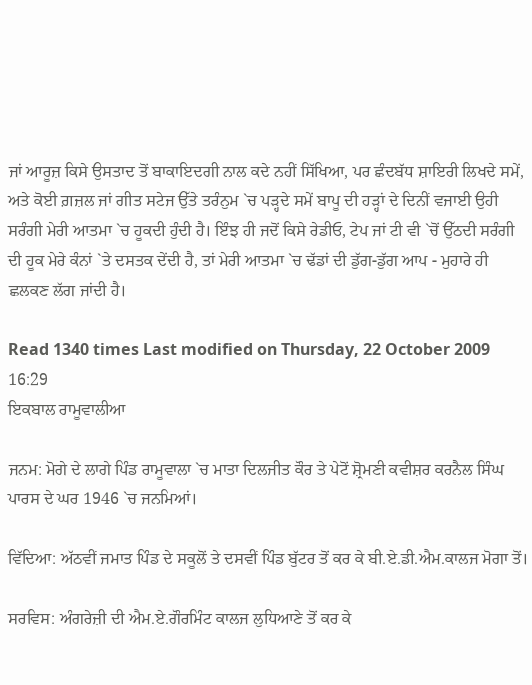ਜਾਂ ਆਰੂਜ਼ ਕਿਸੇ ਉਸਤਾਦ ਤੋਂ ਬਾਕਾਇਦਗੀ ਨਾਲ ਕਦੇ ਨਹੀਂ ਸਿੱਖਿਆ, ਪਰ ਛੰਦਬੱਧ ਸ਼ਾਇਰੀ ਲਿਖਦੇ ਸਮੇਂ, ਅਤੇ ਕੋਈ ਗ਼ਜ਼ਲ ਜਾਂ ਗੀਤ ਸਟੇਜ ਉੱਤੇ ਤਰੰਨੁਮ `ਚ ਪੜ੍ਹਦੇ ਸਮੇਂ ਬਾਪੂ ਦੀ ਹੜ੍ਹਾਂ ਦੇ ਦਿਨੀਂ ਵਜਾਈ ਉਹੀ ਸਰੰਗੀ ਮੇਰੀ ਆਤਮਾ `ਚ ਹੂਕਦੀ ਹੁੰਦੀ ਹੈ। ਇੰਝ ਹੀ ਜਦੋਂ ਕਿਸੇ ਰੇਡੀਓ, ਟੇਪ ਜਾਂ ਟੀ ਵੀ `ਚੋਂ ਉੱਠਦੀ ਸਰੰਗੀ ਦੀ ਹੂਕ ਮੇਰੇ ਕੰਨਾਂ `ਤੇ ਦਸਤਕ ਦੇਂਦੀ ਹੈ, ਤਾਂ ਮੇਰੀ ਆਤਮਾ `ਚ ਢੱਡਾਂ ਦੀ ਡੁੱਗ-ਡੁੱਗ ਆਪ - ਮੁਹਾਰੇ ਹੀ ਛਲਕਣ ਲੱਗ ਜਾਂਦੀ ਹੈ।

Read 1340 times Last modified on Thursday, 22 October 2009 16:29
ਇਕਬਾਲ ਰਾਮੂਵਾਲੀਆ

ਜਨਮ: ਮੋਗੇ ਦੇ ਲਾਗੇ ਪਿੰਡ ਰਾਮੂਵਾਲਾ `ਚ ਮਾਤਾ ਦਿਲਜੀਤ ਕੌਰ ਤੇ ਪੇਟੋਂ ਸ਼੍ਰੋਮਣੀ ਕਵੀਸ਼ਰ ਕਰਨੈਲ ਸਿੰਘ ਪਾਰਸ ਦੇ ਘਰ 1946 `ਚ ਜਨਮਿਆਂ।

ਵਿੱਦਿਆ: ਅੱਠਵੀਂ ਜਮਾਤ ਪਿੰਡ ਦੇ ਸਕੂਲੋਂ ਤੇ ਦਸਵੀਂ ਪਿੰਡ ਬੁੱਟਰ ਤੋਂ ਕਰ ਕੇ ਬੀ.ਏ.ਡੀ.ਐਮ.ਕਾਲਜ ਮੋਗਾ ਤੋਂ।

ਸਰਵਿਸ: ਅੰਗਰੇਜ਼ੀ ਦੀ ਐਮ.ਏ.ਗੌਰਮਿੰਟ ਕਾਲਜ ਲੁਧਿਆਣੇ ਤੋਂ ਕਰ ਕੇ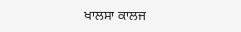ਖਾਲਸਾ ਕਾਲਜ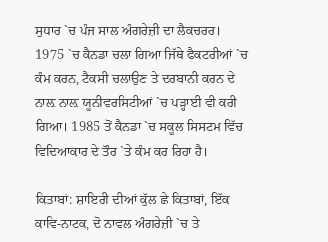ਸੁਧਾਰ `ਚ ਪੰਜ ਸਾਲ ਅੰਗਰੇਜ਼ੀ ਦਾ ਲੈਕਚਰਰ। 1975 `ਚ ਕੈਨਡਾ ਚਲਾ ਗਿਆ ਜਿੱਥੇ ਫੈਕਟਰੀਆਂ `ਚ ਕੰਮ ਕਰਨ, ਟੈਕਸੀ ਚਲਾਉਣ ਤੇ ਦਰਬਾਨੀ ਕਰਨ ਦੇ ਨਾਲ਼ ਨਾਲ਼ ਯੂਨੀਵਰਸਿਟੀਆਂ `ਚ ਪੜ੍ਹਾਈ ਵੀ ਕਰੀ ਗਿਆ। 1985 ਤੋਂ ਕੈਨਡਾ `ਚ ਸਕੂਲ ਸਿਸਟਮ ਵਿੱਚ ਵਿਦਿਆਕਾਰ ਦੇ ਤੌਰ `ਤੇ ਕੰਮ ਕਰ ਰਿਹਾ ਹੈ।

ਕਿਤਾਬਾਂ: ਸ਼ਾਇਰੀ ਦੀਆਂ ਕੁੱਲ ਛੇ ਕਿਤਾਬਾਂ, ਇੱਕ ਕਾਵਿ-ਨਾਟਕ, ਦੋ ਨਾਵਲ ਅੰਗਰੇਜ਼ੀ `ਚ ਤੇ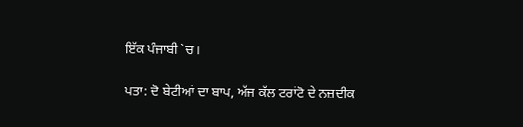ਇੱਕ ਪੰਜਾਬੀ `ਚ।

ਪਤਾ: ਦੋ ਬੇਟੀਆਂ ਦਾ ਬਾਪ, ਅੱਜ ਕੱਲ ਟਰਾਂਟੋ ਦੇ ਨਜ਼ਦੀਕ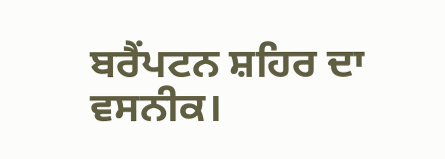ਬਰੈਂਪਟਨ ਸ਼ਹਿਰ ਦਾ ਵਸਨੀਕ।